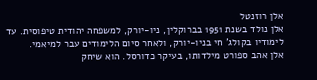אלן רוזנטל
אלן נולד בשנת 1951 בברוקלין, ניו-יורק, למשפחה יהודית טיפוסית. עד לימודיו בקולג' חי בניו-יורק, ולאחר סיום הלימודים עבר למיאמי.
אלן אהב ספורט מילדותו, בעיקר כדורסל. הוא שיחק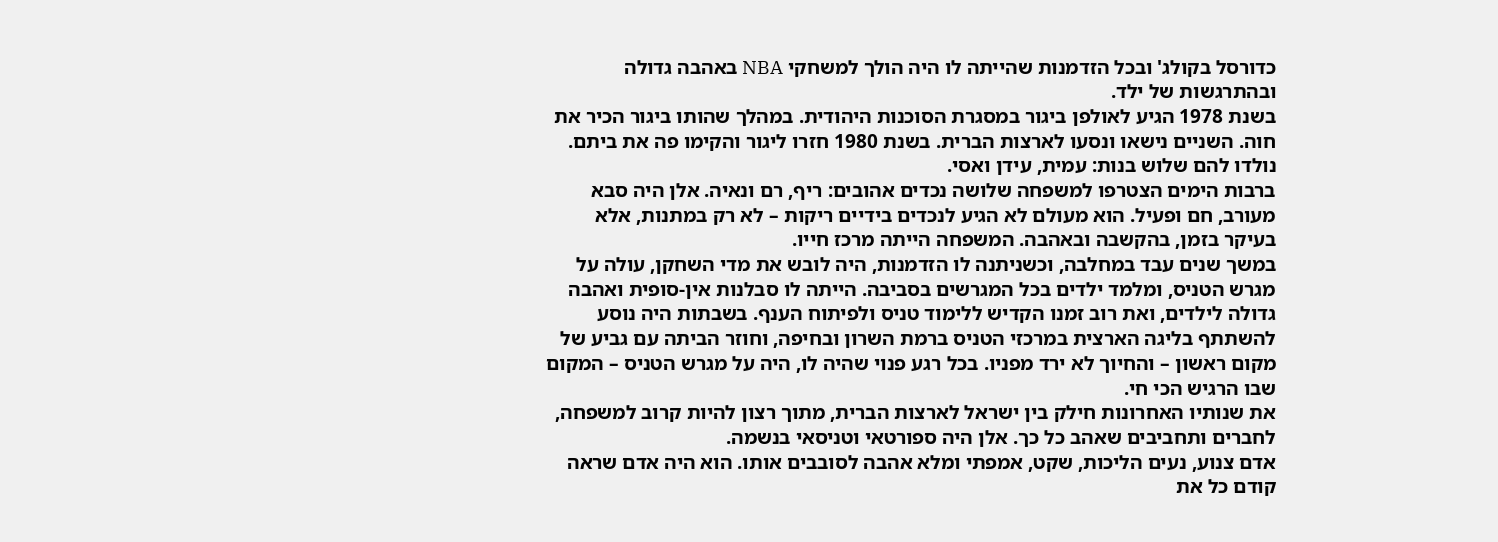כדורסל בקולג' ובכל הזדמנות שהייתה לו היה הולך למשחקי NBA באהבה גדולה ובהתרגשות של ילד.
בשנת 1978 הגיע לאולפן ביגור במסגרת הסוכנות היהודית. במהלך שהותו ביגור הכיר את חוה. השניים נישאו ונסעו לארצות הברית. בשנת 1980 חזרו ליגור והקימו פה את ביתם. נולדו להם שלוש בנות: עמית, עידן ואסי.
ברבות הימים הצטרפו למשפחה שלושה נכדים אהובים: ריף, רם ונאיה. אלן היה סבא מעורב, חם ופעיל. הוא מעולם לא הגיע לנכדים בידיים ריקות – לא רק במתנות, אלא בעיקר בזמן, בהקשבה ובאהבה. המשפחה הייתה מרכז חייו.
במשך שנים עבד במחלבה, וכשניתנה לו הזדמנות, היה לובש את מדי השחקן, עולה על מגרש הטניס, ומלמד ילדים בכל המגרשים בסביבה. הייתה לו סבלנות אין-סופית ואהבה גדולה לילדים, ואת רוב זמנו הקדיש ללימוד טניס ולפיתוח הענף. בשבתות היה נוסע להשתתף בליגה הארצית במרכזי הטניס ברמת השרון ובחיפה, וחוזר הביתה עם גביע של מקום ראשון – והחיוך לא ירד מפניו. בכל רגע פנוי שהיה לו, היה על מגרש הטניס – המקום שבו הרגיש הכי חי.
את שנותיו האחרונות חילק בין ישראל לארצות הברית, מתוך רצון להיות קרוב למשפחה, לחברים ותחביבים שאהב כל כך. אלן היה ספורטאי וטניסאי בנשמה.
אדם צנוע, נעים הליכות, שקט, אמפתי ומלא אהבה לסובבים אותו. הוא היה אדם שראה קודם כל את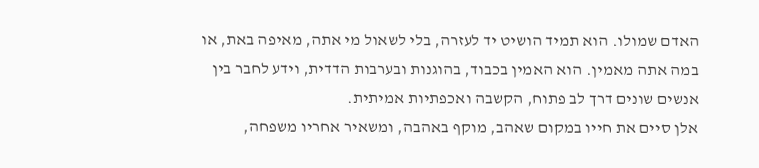האדם שמולו. הוא תמיד הושיט יד לעזרה, בלי לשאול מי אתה, מאיפה באת, או במה אתה מאמין. הוא האמין בכבוד, בהוגנות ובערבות הדדית, וידע לחבר בין אנשים שונים דרך לב פתוח, הקשבה ואכפתיות אמיתית.
אלן סיים את חייו במקום שאהב, מוקף באהבה, ומשאיר אחריו משפחה,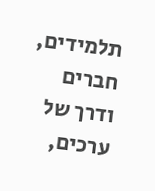תלמידים, חברים ודרך של ערכים,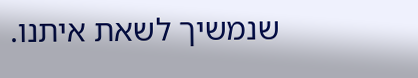שנמשיך לשאת איתנו.